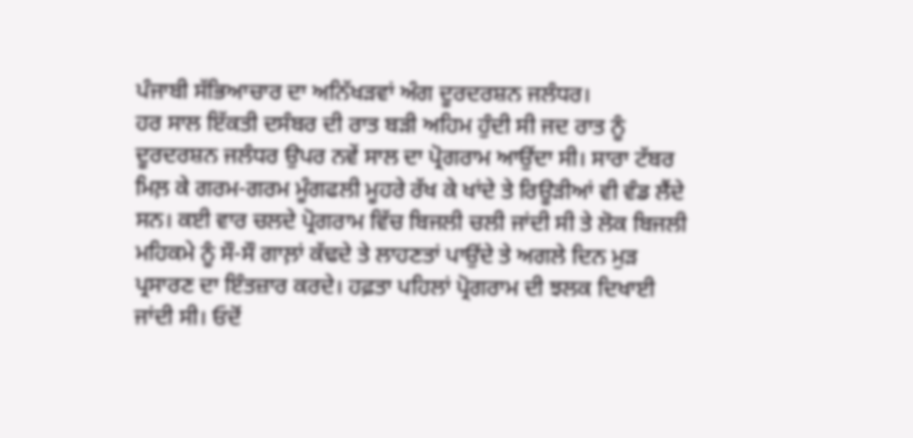ਪੰਜਾਬੀ ਸੱਭਿਆਚਾਰ ਦਾ ਅਨਿੱਖੜਵਾਂ ਅੰਗ ਦੂਰਦਰਸ਼ਨ ਜਲੰਧਰ।
ਹਰ ਸਾਲ ਇੱਕਤੀ ਦਸੰਬਰ ਦੀ ਰਾਤ ਬੜੀ ਅਹਿਮ ਹੁੰਦੀ ਸੀ ਜਦ ਰਾਤ ਨੂੰ ਦੂਰਦਰਸ਼ਨ ਜਲੰਧਰ ਉਪਰ ਨਵੇਂ ਸਾਲ ਦਾ ਪ੍ਰੋਗਰਾਮ ਆਉਂਦਾ ਸੀ। ਸਾਰਾ ਟੱਬਰ ਮਿਲ਼ ਕੇ ਗਰਮ-ਗਰਮ ਮੂੰਗਫਲੀ ਮੂਹਰੇ ਰੱਖ ਕੇ ਖਾਂਦੇ ਤੇ ਰਿਊੜੀਆਂ ਵੀ ਵੰਡ ਲੈਂਦੇ ਸਨ। ਕਈ ਵਾਰ ਚਲਦੇ ਪ੍ਰੋਗਰਾਮ ਵਿੱਚ ਬਿਜਲੀ ਚਲੀ ਜਾਂਦੀ ਸੀ ਤੇ ਲੋਕ ਬਿਜਲੀ ਮਹਿਕਮੇ ਨੂੰ ਸੌ-ਸੌ ਗਾਲ਼ਾਂ ਕੱਢਦੇ ਤੇ ਲਾਹਣਤਾਂ ਪਾਉਂਦੇ ਤੇ ਅਗਲੇ ਦਿਨ ਮੁੜ ਪ੍ਰਸਾਰਣ ਦਾ ਇੰਤਜ਼ਾਰ ਕਰਦੇ। ਹਫ਼ਤਾ ਪਹਿਲਾਂ ਪ੍ਰੋਗਰਾਮ ਦੀ ਝਲਕ ਦਿਖਾਈ ਜਾਂਦੀ ਸੀ। ਓਦੋਂ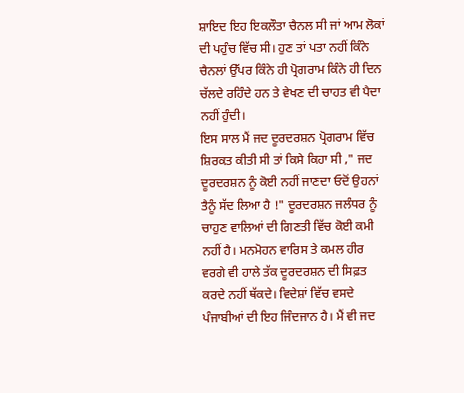ਸ਼ਾਇਦ ਇਹ ਇਕਲੌਤਾ ਚੈਨਲ ਸੀ ਜਾਂ ਆਮ ਲੋਕਾਂ ਦੀ ਪਹੁੰਚ ਵਿੱਚ ਸੀ। ਹੁਣ ਤਾਂ ਪਤਾ ਨਹੀਂ ਕਿੰਨੇ ਚੈਨਲਾਂ ਉੱਪਰ ਕਿੰਨੇ ਹੀ ਪ੍ਰੋਗਰਾਮ ਕਿੰਨੇ ਹੀ ਦਿਨ ਚੱਲਦੇ ਰਹਿੰਦੇ ਹਨ ਤੇ ਵੇਖਣ ਦੀ ਚਾਹਤ ਵੀ ਪੈਦਾ ਨਹੀਂ ਹੁੰਦੀ।
ਇਸ ਸਾਲ ਮੈਂ ਜਦ ਦੂਰਦਰਸ਼ਨ ਪ੍ਰੋਗਰਾਮ ਵਿੱਚ ਸ਼ਿਰਕਤ ਕੀਤੀ ਸੀ ਤਾਂ ਕਿਸੇ ਕਿਹਾ ਸੀ ," ਜਦ ਦੂਰਦਰਸ਼ਨ ਨੂੰ ਕੋਈ ਨਹੀਂ ਜਾਣਦਾ ਓਦੋਂ ਉਹਨਾਂ ਤੈਨੂੰ ਸੱਦ ਲਿਆ ਹੈ !" ਦੂਰਦਰਸ਼ਨ ਜਲੰਧਰ ਨੂੰ ਚਾਹੁਣ ਵਾਲਿਆਂ ਦੀ ਗਿਣਤੀ ਵਿੱਚ ਕੋਈ ਕਮੀ ਨਹੀਂ ਹੈ। ਮਨਮੋਹਨ ਵਾਰਿਸ ਤੇ ਕਮਲ ਹੀਰ ਵਰਗੇ ਵੀ ਹਾਲੇ ਤੱਕ ਦੂਰਦਰਸ਼ਨ ਦੀ ਸਿਫ਼ਤ ਕਰਦੇ ਨਹੀਂ ਥੱਕਦੇ। ਵਿਦੇਸ਼ਾਂ ਵਿੱਚ ਵਸਦੇ ਪੰਜਾਬੀਆਂ ਦੀ ਇਹ ਜਿੰਦਜਾਨ ਹੈ। ਮੈਂ ਵੀ ਜਦ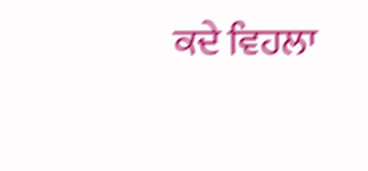ਕਦੇ ਵਿਹਲਾ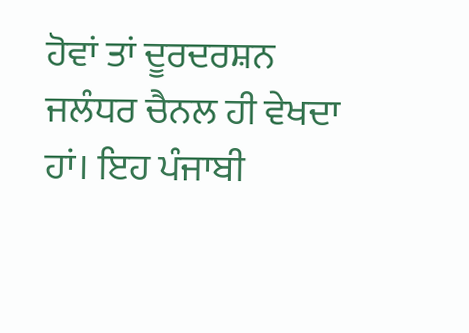ਹੋਵਾਂ ਤਾਂ ਦੂਰਦਰਸ਼ਨ ਜਲੰਧਰ ਚੈਨਲ ਹੀ ਵੇਖਦਾ ਹਾਂ। ਇਹ ਪੰਜਾਬੀ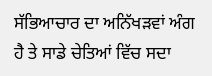ਸੱਭਿਆਚਾਰ ਦਾ ਅਨਿੱਖੜਵਾਂ ਅੰਗ ਹੈ ਤੇ ਸਾਡੇ ਚੇਤਿਆਂ ਵਿੱਚ ਸਦਾ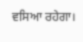ਵਸਿਆ ਰਹੇਗਾ।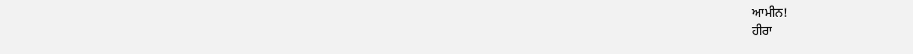ਆਮੀਨ!
ਹੀਰਾ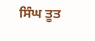ਸਿੰਘ ਤੂਤ